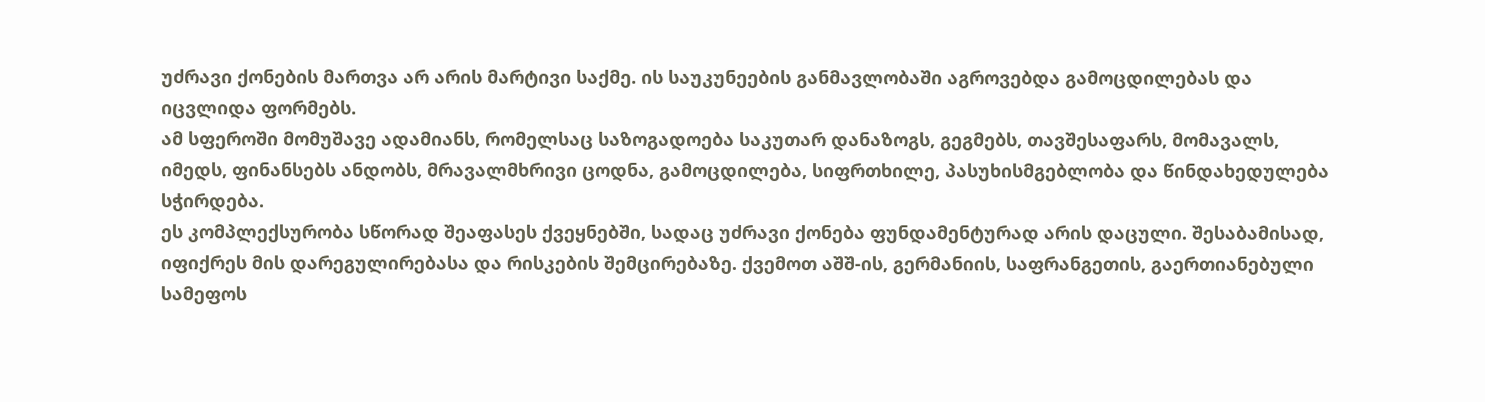უძრავი ქონების მართვა არ არის მარტივი საქმე. ის საუკუნეების განმავლობაში აგროვებდა გამოცდილებას და იცვლიდა ფორმებს.
ამ სფეროში მომუშავე ადამიანს, რომელსაც საზოგადოება საკუთარ დანაზოგს, გეგმებს, თავშესაფარს, მომავალს, იმედს, ფინანსებს ანდობს, მრავალმხრივი ცოდნა, გამოცდილება, სიფრთხილე, პასუხისმგებლობა და წინდახედულება სჭირდება.
ეს კომპლექსურობა სწორად შეაფასეს ქვეყნებში, სადაც უძრავი ქონება ფუნდამენტურად არის დაცული. შესაბამისად, იფიქრეს მის დარეგულირებასა და რისკების შემცირებაზე. ქვემოთ აშშ-ის, გერმანიის, საფრანგეთის, გაერთიანებული სამეფოს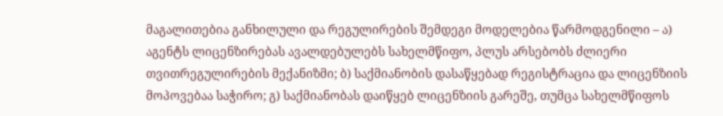მაგალითებია განხილული და რეგულირების შემდეგი მოდელებია წარმოდგენილი – ა) აგენტს ლიცენზირებას ავალდებულებს სახელმწიფო, პლუს არსებობს ძლიერი თვითრეგულირების მექანიზმი; ბ) საქმიანობის დასაწყებად რეგისტრაცია და ლიცენზიის მოპოვებაა საჭირო; გ) საქმიანობას დაიწყებ ლიცენზიის გარეშე, თუმცა სახელმწიფოს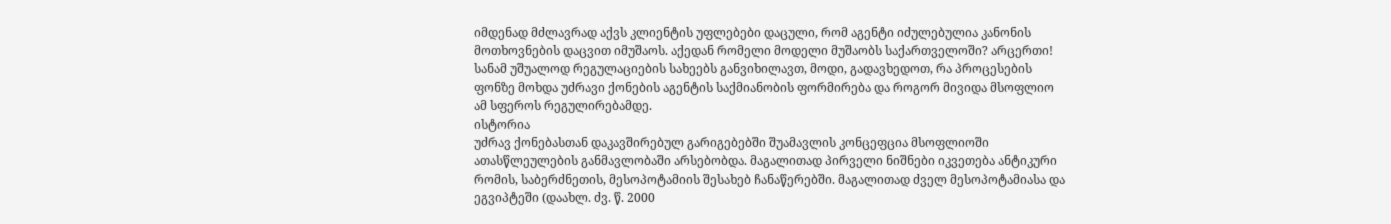იმდენად მძლავრად აქვს კლიენტის უფლებები დაცული, რომ აგენტი იძულებულია კანონის მოთხოვნების დაცვით იმუშაოს. აქედან რომელი მოდელი მუშაობს საქართველოში? არცერთი!
სანამ უშუალოდ რეგულაციების სახეებს განვიხილავთ, მოდი, გადავხედოთ, რა პროცესების ფონზე მოხდა უძრავი ქონების აგენტის საქმიანობის ფორმირება და როგორ მივიდა მსოფლიო ამ სფეროს რეგულირებამდე.
ისტორია
უძრავ ქონებასთან დაკავშირებულ გარიგებებში შუამავლის კონცეფცია მსოფლიოში ათასწლეულების განმავლობაში არსებობდა. მაგალითად პირველი ნიშნები იკვეთება ანტიკური რომის, საბერძნეთის, მესოპოტამიის შესახებ ჩანაწერებში. მაგალითად ძველ მესოპოტამიასა და ეგვიპტეში (დაახლ. ძვ. წ. 2000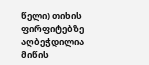წელი) თიხის ფირფიტებზე აღბეჭდილია მიწის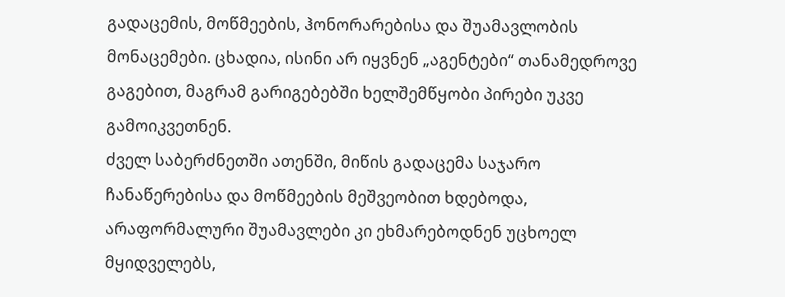გადაცემის, მოწმეების, ჰონორარებისა და შუამავლობის მონაცემები. ცხადია, ისინი არ იყვნენ „აგენტები“ თანამედროვე გაგებით, მაგრამ გარიგებებში ხელშემწყობი პირები უკვე გამოიკვეთნენ.
ძველ საბერძნეთში ათენში, მიწის გადაცემა საჯარო ჩანაწერებისა და მოწმეების მეშვეობით ხდებოდა, არაფორმალური შუამავლები კი ეხმარებოდნენ უცხოელ მყიდველებს,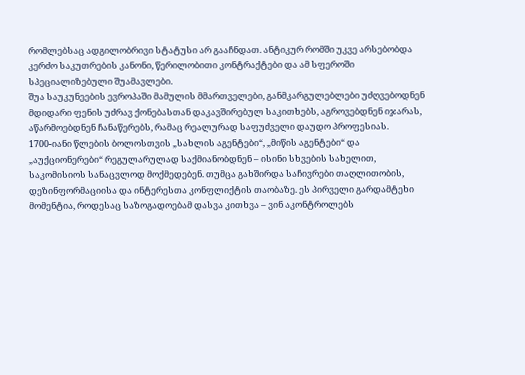რომლებსაც ადგილობრივი სტატუსი არ გააჩნდათ. ანტიკურ რომში უკვე არსებობდა კერძო საკუთრების კანონი, წერილობითი კონტრაქტები და ამ სფეროში სპეციალიზებული შუამავლები.
შუა საუკუნეების ევროპაში მამულის მმართველები, განმკარგულებლები უძღვებოდნენ მდიდარი ფენის უძრავ ქონებასთან დაკავშირებულ საკითხებს, აგროვებდნენ იჯარას, აწარმოებდნენ ჩანაწერებს, რამაც რეალურად საფუძველი დაუდო პროფესიას.
1700-იანი წლების ბოლოსთვის „სახლის აგენტები“, „მიწის აგენტები“ და „აუქციონერები“ რეგულარულად საქმიანობდნენ – ისინი სხვების სახელით, საკომისიოს სანაცვლოდ მოქმედებენ. თუმცა გახშირდა საჩივრები თაღლითობის, დეზინფორმაციისა და ინტერესთა კონფლიქტის თაობაზე. ეს პირველი გარდამტეხი მომენტია, როდესაც საზოგადოებამ დასვა კითხვა – ვინ აკონტროლებს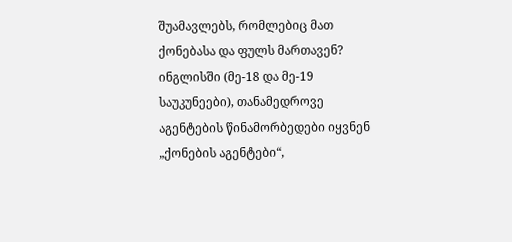შუამავლებს, რომლებიც მათ ქონებასა და ფულს მართავენ?
ინგლისში (მე-18 და მე-19 საუკუნეები), თანამედროვე აგენტების წინამორბედები იყვნენ „ქონების აგენტები“,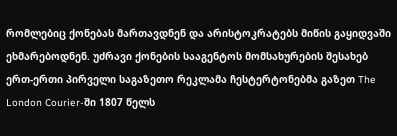რომლებიც ქონებას მართავდნენ და არისტოკრატებს მიწის გაყიდვაში ეხმარებოდნენ. უძრავი ქონების სააგენტოს მომსახურების შესახებ ერთ-ერთი პირველი საგაზეთო რეკლამა ჩესტერტონებმა გაზეთ The London Courier-ში 1807 წელს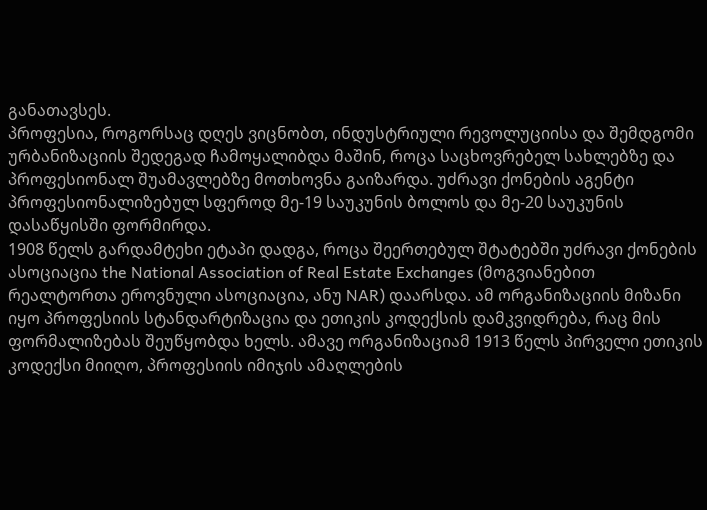განათავსეს.
პროფესია, როგორსაც დღეს ვიცნობთ, ინდუსტრიული რევოლუციისა და შემდგომი ურბანიზაციის შედეგად ჩამოყალიბდა მაშინ, როცა საცხოვრებელ სახლებზე და პროფესიონალ შუამავლებზე მოთხოვნა გაიზარდა. უძრავი ქონების აგენტი პროფესიონალიზებულ სფეროდ მე-19 საუკუნის ბოლოს და მე-20 საუკუნის დასაწყისში ფორმირდა.
1908 წელს გარდამტეხი ეტაპი დადგა, როცა შეერთებულ შტატებში უძრავი ქონების ასოციაცია the National Association of Real Estate Exchanges (მოგვიანებით რეალტორთა ეროვნული ასოციაცია, ანუ NAR) დაარსდა. ამ ორგანიზაციის მიზანი იყო პროფესიის სტანდარტიზაცია და ეთიკის კოდექსის დამკვიდრება, რაც მის ფორმალიზებას შეუწყობდა ხელს. ამავე ორგანიზაციამ 1913 წელს პირველი ეთიკის კოდექსი მიიღო, პროფესიის იმიჯის ამაღლების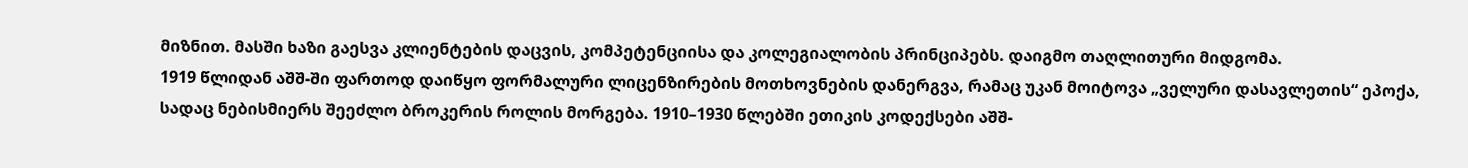მიზნით. მასში ხაზი გაესვა კლიენტების დაცვის, კომპეტენციისა და კოლეგიალობის პრინციპებს. დაიგმო თაღლითური მიდგომა.
1919 წლიდან აშშ-ში ფართოდ დაიწყო ფორმალური ლიცენზირების მოთხოვნების დანერგვა, რამაც უკან მოიტოვა „ველური დასავლეთის“ ეპოქა, სადაც ნებისმიერს შეეძლო ბროკერის როლის მორგება. 1910–1930 წლებში ეთიკის კოდექსები აშშ-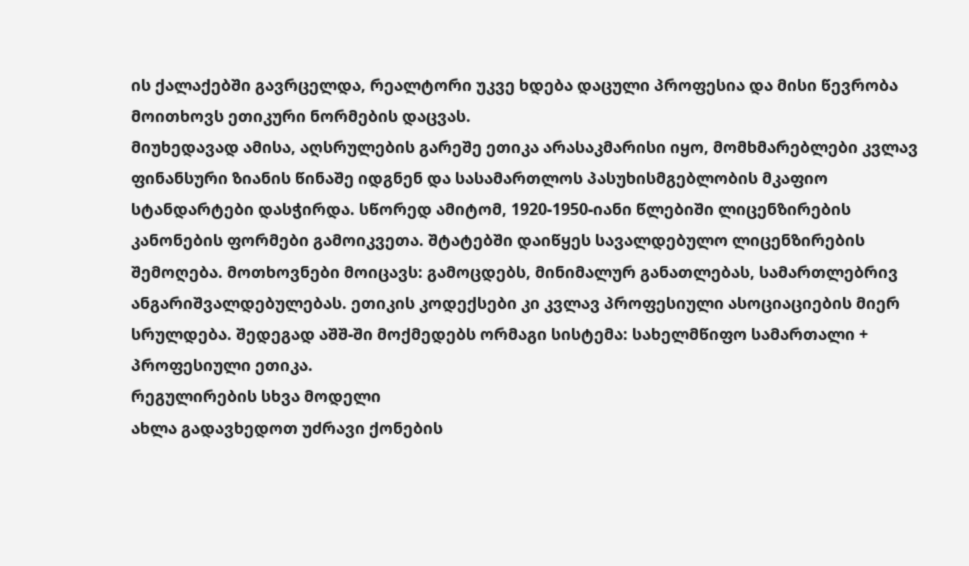ის ქალაქებში გავრცელდა, რეალტორი უკვე ხდება დაცული პროფესია და მისი წევრობა მოითხოვს ეთიკური ნორმების დაცვას.
მიუხედავად ამისა, აღსრულების გარეშე ეთიკა არასაკმარისი იყო, მომხმარებლები კვლავ ფინანსური ზიანის წინაშე იდგნენ და სასამართლოს პასუხისმგებლობის მკაფიო სტანდარტები დასჭირდა. სწორედ ამიტომ, 1920-1950-იანი წლებიში ლიცენზირების კანონების ფორმები გამოიკვეთა. შტატებში დაიწყეს სავალდებულო ლიცენზირების შემოღება. მოთხოვნები მოიცავს: გამოცდებს, მინიმალურ განათლებას, სამართლებრივ ანგარიშვალდებულებას. ეთიკის კოდექსები კი კვლავ პროფესიული ასოციაციების მიერ სრულდება. შედეგად აშშ-ში მოქმედებს ორმაგი სისტემა: სახელმწიფო სამართალი + პროფესიული ეთიკა.
რეგულირების სხვა მოდელი
ახლა გადავხედოთ უძრავი ქონების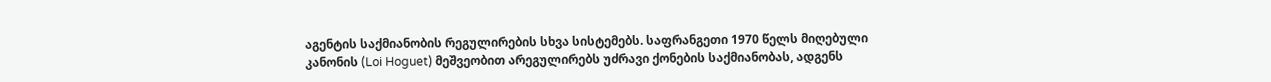აგენტის საქმიანობის რეგულირების სხვა სისტემებს. საფრანგეთი 1970 წელს მიღებული კანონის (Loi Hoguet) მეშვეობით არეგულირებს უძრავი ქონების საქმიანობას, ადგენს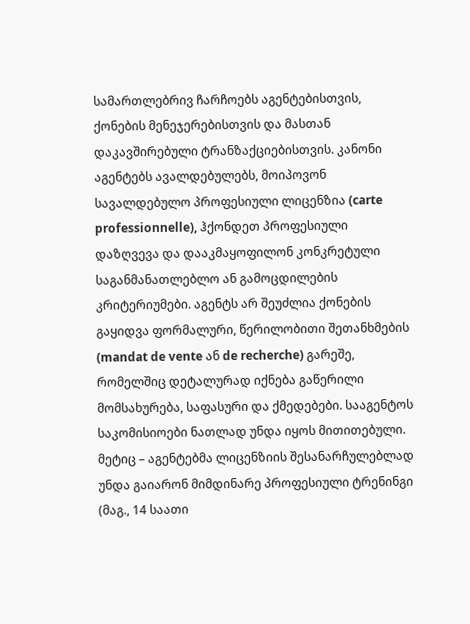სამართლებრივ ჩარჩოებს აგენტებისთვის, ქონების მენეჯერებისთვის და მასთან დაკავშირებული ტრანზაქციებისთვის. კანონი აგენტებს ავალდებულებს, მოიპოვონ სავალდებულო პროფესიული ლიცენზია (carte professionnelle), ჰქონდეთ პროფესიული დაზღვევა და დააკმაყოფილონ კონკრეტული საგანმანათლებლო ან გამოცდილების კრიტერიუმები. აგენტს არ შეუძლია ქონების გაყიდვა ფორმალური, წერილობითი შეთანხმების (mandat de vente ან de recherche) გარეშე, რომელშიც დეტალურად იქნება გაწერილი მომსახურება, საფასური და ქმედებები. სააგენტოს საკომისიოები ნათლად უნდა იყოს მითითებული. მეტიც – აგენტებმა ლიცენზიის შესანარჩულებლად უნდა გაიარონ მიმდინარე პროფესიული ტრენინგი (მაგ., 14 საათი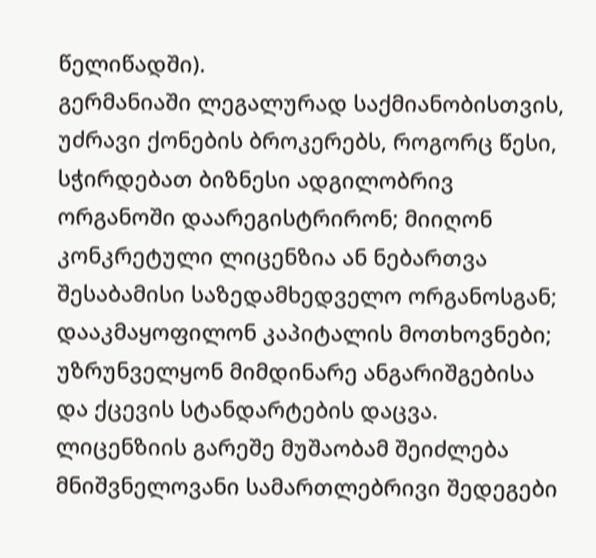წელიწადში).
გერმანიაში ლეგალურად საქმიანობისთვის, უძრავი ქონების ბროკერებს, როგორც წესი, სჭირდებათ ბიზნესი ადგილობრივ ორგანოში დაარეგისტრირონ; მიიღონ კონკრეტული ლიცენზია ან ნებართვა შესაბამისი საზედამხედველო ორგანოსგან; დააკმაყოფილონ კაპიტალის მოთხოვნები; უზრუნველყონ მიმდინარე ანგარიშგებისა და ქცევის სტანდარტების დაცვა. ლიცენზიის გარეშე მუშაობამ შეიძლება მნიშვნელოვანი სამართლებრივი შედეგები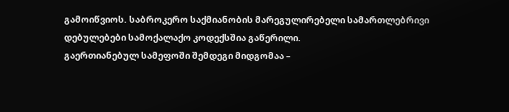გამოიწვიოს. საბროკერო საქმიანობის მარეგულირებელი სამართლებრივი დებულებები სამოქალაქო კოდექსშია გაწერილი.
გაერთიანებულ სამეფოში შემდეგი მიდგომაა –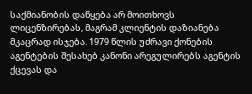საქმიანობის დაწყება არ მოითხოვს ლიცენზირებას, მაგრამ კლიენტის დაზიანება მკაცრად ისჯება. 1979 წლის უძრავი ქონების აგენტების შესახებ კანონი არეგულირებს აგენტის ქცევას და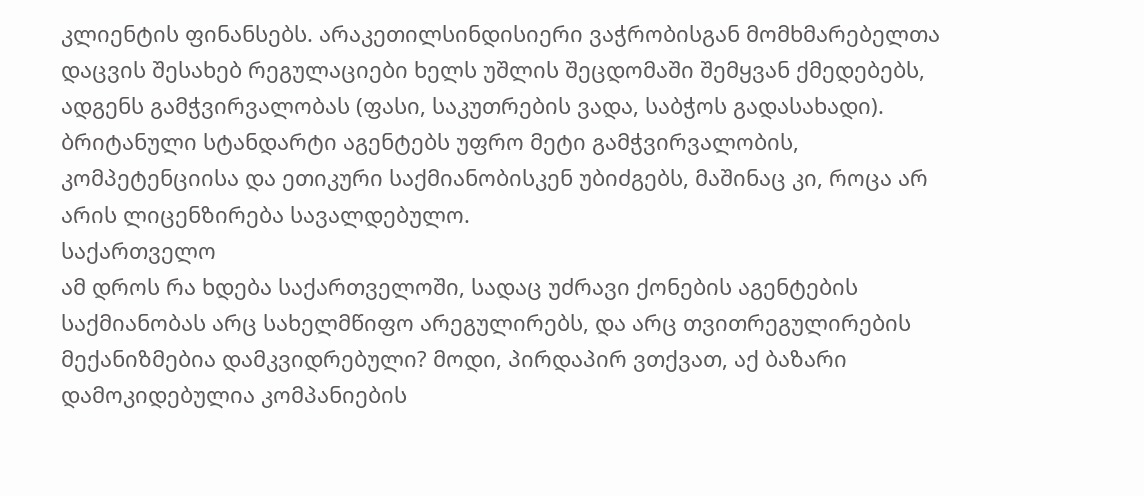კლიენტის ფინანსებს. არაკეთილსინდისიერი ვაჭრობისგან მომხმარებელთა დაცვის შესახებ რეგულაციები ხელს უშლის შეცდომაში შემყვან ქმედებებს, ადგენს გამჭვირვალობას (ფასი, საკუთრების ვადა, საბჭოს გადასახადი). ბრიტანული სტანდარტი აგენტებს უფრო მეტი გამჭვირვალობის, კომპეტენციისა და ეთიკური საქმიანობისკენ უბიძგებს, მაშინაც კი, როცა არ არის ლიცენზირება სავალდებულო.
საქართველო
ამ დროს რა ხდება საქართველოში, სადაც უძრავი ქონების აგენტების საქმიანობას არც სახელმწიფო არეგულირებს, და არც თვითრეგულირების მექანიზმებია დამკვიდრებული? მოდი, პირდაპირ ვთქვათ, აქ ბაზარი დამოკიდებულია კომპანიების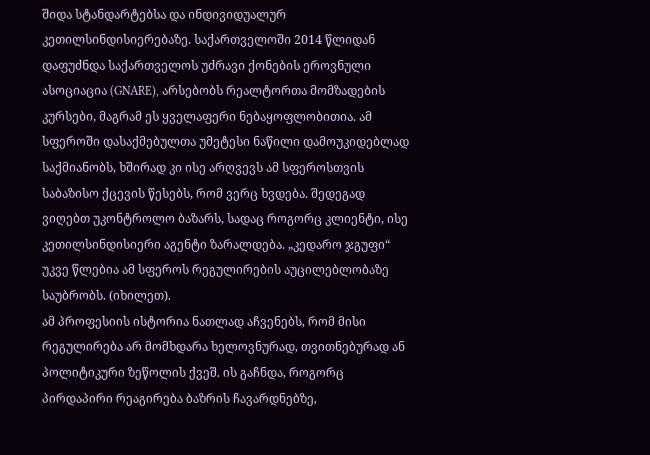შიდა სტანდარტებსა და ინდივიდუალურ კეთილსინდისიერებაზე. საქართველოში 2014 წლიდან დაფუძნდა საქართველოს უძრავი ქონების ეროვნული ასოციაცია (GNARE), არსებობს რეალტორთა მომზადების კურსები, მაგრამ ეს ყველაფერი ნებაყოფლობითია. ამ სფეროში დასაქმებულთა უმეტესი ნაწილი დამოუკიდებლად საქმიანობს, ხშირად კი ისე არღვევს ამ სფეროსთვის საბაზისო ქცევის წესებს, რომ ვერც ხვდება. შედეგად ვიღებთ უკონტროლო ბაზარს, სადაც როგორც კლიენტი, ისე კეთილსინდისიერი აგენტი ზარალდება. „კედარო ჯგუფი“ უკვე წლებია ამ სფეროს რეგულირების აუცილებლობაზე საუბრობს. (იხილეთ).
ამ პროფესიის ისტორია ნათლად აჩვენებს, რომ მისი რეგულირება არ მომხდარა ხელოვნურად, თვითნებურად ან პოლიტიკური ზეწოლის ქვეშ. ის გაჩნდა, როგორც პირდაპირი რეაგირება ბაზრის ჩავარდნებზე,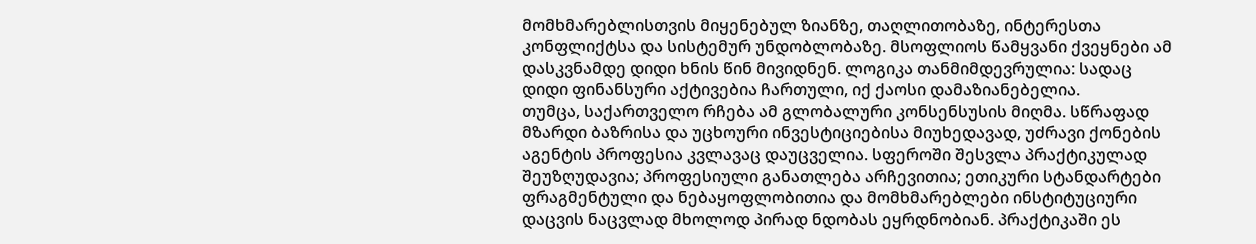მომხმარებლისთვის მიყენებულ ზიანზე, თაღლითობაზე, ინტერესთა კონფლიქტსა და სისტემურ უნდობლობაზე. მსოფლიოს წამყვანი ქვეყნები ამ დასკვნამდე დიდი ხნის წინ მივიდნენ. ლოგიკა თანმიმდევრულია: სადაც დიდი ფინანსური აქტივებია ჩართული, იქ ქაოსი დამაზიანებელია.
თუმცა, საქართველო რჩება ამ გლობალური კონსენსუსის მიღმა. სწრაფად მზარდი ბაზრისა და უცხოური ინვესტიციებისა მიუხედავად, უძრავი ქონების აგენტის პროფესია კვლავაც დაუცველია. სფეროში შესვლა პრაქტიკულად შეუზღუდავია; პროფესიული განათლება არჩევითია; ეთიკური სტანდარტები ფრაგმენტული და ნებაყოფლობითია და მომხმარებლები ინსტიტუციური დაცვის ნაცვლად მხოლოდ პირად ნდობას ეყრდნობიან. პრაქტიკაში ეს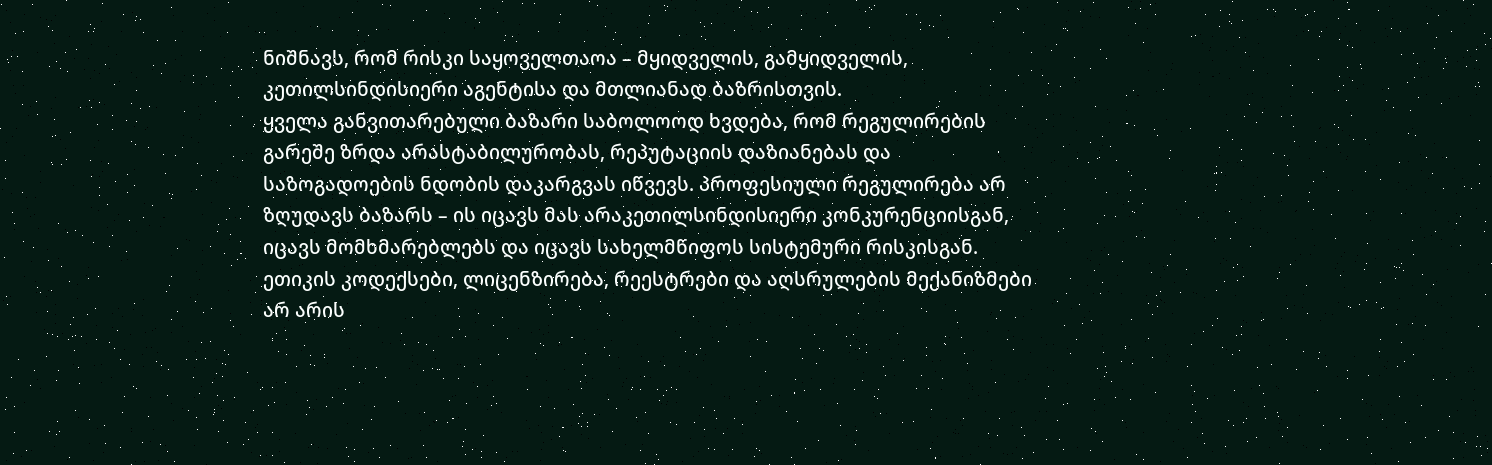ნიშნავს, რომ რისკი საყოველთაოა – მყიდველის, გამყიდველის, კეთილსინდისიერი აგენტისა და მთლიანად ბაზრისთვის.
ყველა განვითარებული ბაზარი საბოლოოდ ხვდება, რომ რეგულირების გარეშე ზრდა არასტაბილურობას, რეპუტაციის დაზიანებას და საზოგადოების ნდობის დაკარგვას იწვევს. პროფესიული რეგულირება არ ზღუდავს ბაზარს – ის იცავს მას არაკეთილსინდისიერი კონკურენციისგან, იცავს მომხმარებლებს და იცავს სახელმწიფოს სისტემური რისკისგან. ეთიკის კოდექსები, ლიცენზირება, რეესტრები და აღსრულების მექანიზმები არ არის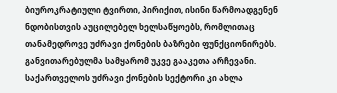ბიუროკრატიული ტვირთი, პირიქით, ისინი წარმოადგენენ ნდობისთვის აუცილებელ ხელსაწყოებს, რომლითაც თანამედროვე უძრავი ქონების ბაზრები ფუნქციონირებს.
განვითარებულმა სამყარომ უკვე გააკეთა არჩევანი. საქართველოს უძრავი ქონების სექტორი კი ახლა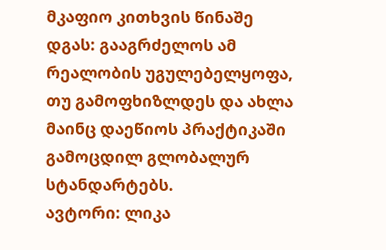მკაფიო კითხვის წინაშე დგას: გააგრძელოს ამ რეალობის უგულებელყოფა, თუ გამოფხიზლდეს და ახლა მაინც დაეწიოს პრაქტიკაში გამოცდილ გლობალურ სტანდარტებს.
ავტორი: ლიკა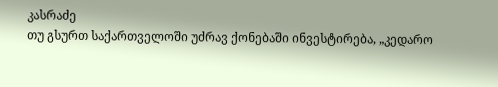კასრაძე
თუ გსურთ საქართველოში უძრავ ქონებაში ინვესტირება, „კედარო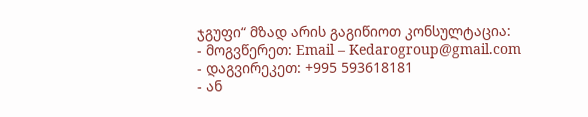ჯგუფი“ მზად არის გაგიწიოთ კონსულტაცია:
- მოგვწერეთ: Email – Kedarogroup@gmail.com
- დაგვირეკეთ: +995 593618181
- ან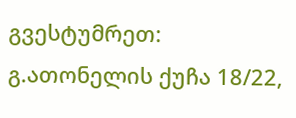გვესტუმრეთ: გ.ათონელის ქუჩა 18/22,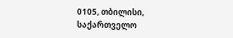0105, თბილისი, საქართველო